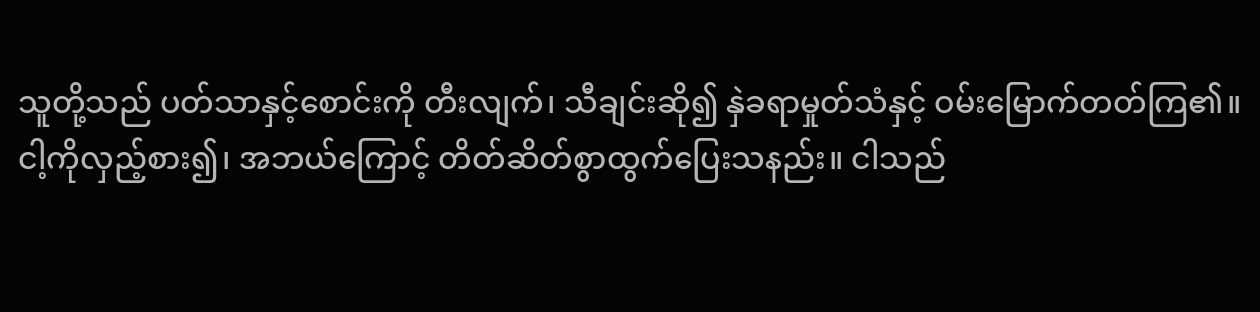သူတို့သည် ပတ်သာနှင့်စောင်းကို တီးလျက်၊ သီချင်းဆို၍ နှဲခရာမှုတ်သံနှင့် ဝမ်းမြောက်တတ်ကြ၏။
ငါ့ကိုလှည့်စား၍၊ အဘယ်ကြောင့် တိတ်ဆိတ်စွာထွက်ပြေးသနည်း။ ငါသည်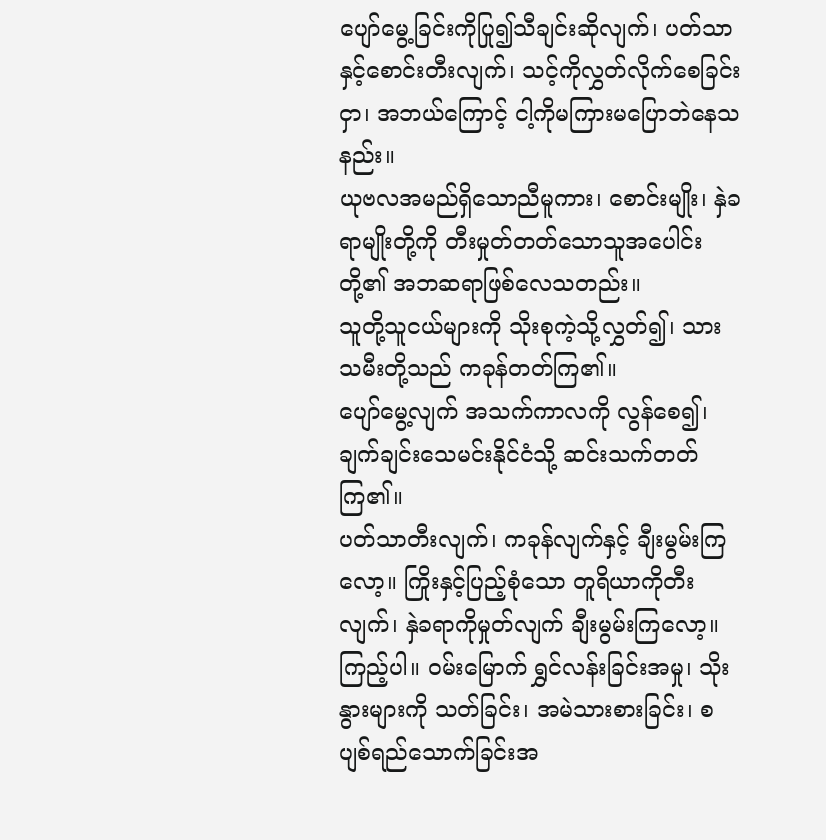ပျော်မွေ့ခြင်းကိုပြု၍သီချင်းဆိုလျက်၊ ပတ်သာနှင့်စောင်းတီးလျက်၊ သင့်ကိုလွှတ်လိုက်စေခြင်းငှာ၊ အဘယ်ကြောင့် ငါ့ကိုမကြားမပြောဘဲနေသနည်း။
ယုဗလအမည်ရှိသောညီမူကား၊ စောင်းမျိုး၊ နှဲခရာမျိုးတို့ကို တီးမှုတ်တတ်သောသူအပေါင်းတို့၏ အဘဆရာဖြစ်လေသတည်း။
သူတို့သူငယ်များကို သိုးစုကဲ့သို့လွှတ်၍၊ သားသမီးတို့သည် ကခုန်တတ်ကြ၏။
ပျော်မွေ့လျက် အသက်ကာလကို လွန်စေ၍၊ ချက်ချင်းသေမင်းနိုင်ငံသို့ ဆင်းသက်တတ်ကြ၏။
ပတ်သာတီးလျက်၊ ကခုန်လျက်နှင့် ချီးမွမ်းကြလော့။ ကြိုးနှင့်ပြည့်စုံသော တူရိယာကိုတီးလျက်၊ နှဲခရာကိုမှုတ်လျက် ချီးမွမ်းကြလော့။
ကြည့်ပါ။ ဝမ်းမြောက် ရွှင်လန်းခြင်းအမှု၊ သိုးနွားများကို သတ်ခြင်း၊ အမဲသားစားခြင်း၊ စပျစ်ရည်သောက်ခြင်းအ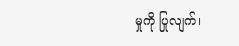မှုကို ပြုလျက်၊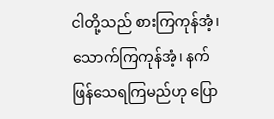ငါတို့သည် စားကြကုန်အံ့၊ သောက်ကြကုန်အံ့၊ နက်ဖြန်သေရကြမည်ဟု ပြော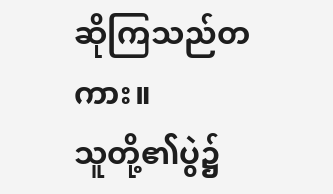ဆိုကြသည်တကား။
သူတို့၏ပွဲ၌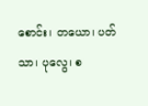စောင်း၊ တယော၊ ပတ်သာ၊ ပုလွေ၊ စ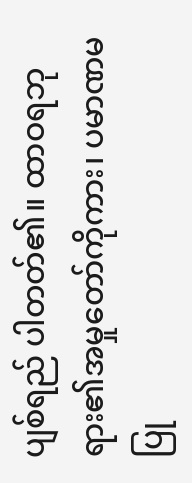ပျစ်ရည် ပါတတ်၏။ ထာဝရဘုရား၏အမှုတော်ကိုကား၊ ပမာဏမပြု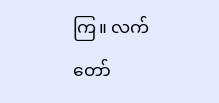ကြ။ လက်တော်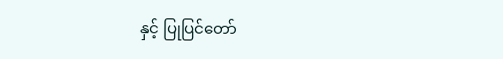နှင့် ပြုပြင်တော်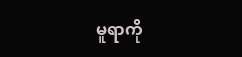မူရာကို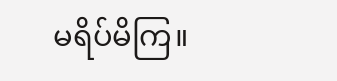မရိပ်မိကြ။